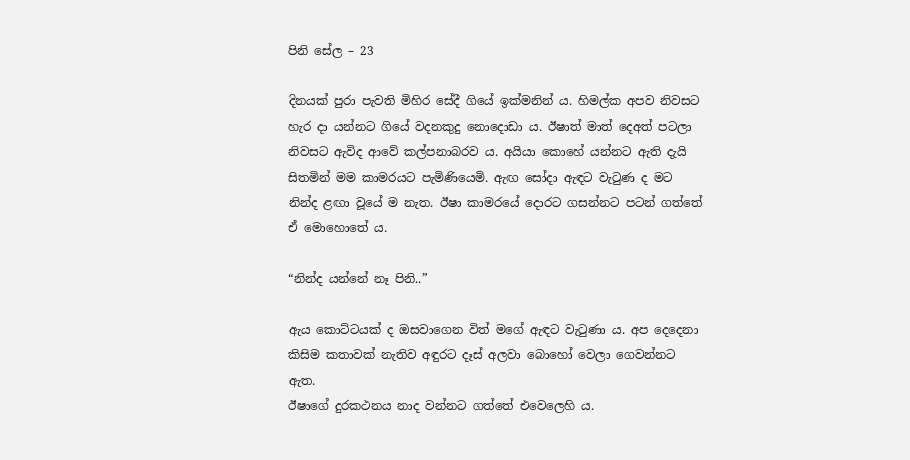පිනි සේල – 23

දිනයක් පුරා පැවති මිහිර සේදී ගියේ ඉක්මනින් ය. හිමල්ක අපව නිවසට හැර දා යන්නට ගියේ වදනකුදු නොදොඩා ය. ඊෂාත් මාත් දෙඅත් පටලා නිවසට ඇවිද ආවේ කල්පනාබරව ය. අයියා කොහේ යන්නට ඇති දැයි සිතමින් මම කාමරයට පැමිණියෙමි. ඇඟ සෝදා ඇඳට වැටුණ ද මට නින්ද ළඟා වූයේ ම නැත. ඊෂා කාමරයේ දොරට ගසන්නට පටන් ගත්තේ ඒ මොහොතේ ය.

“නින්ද යන්නේ නෑ පිනි..”

ඇය කොට්ටයක් ද ඔසවාගෙන විත් මගේ ඇඳට වැටුණා ය. අප දෙදෙනා කිසිම කතාවක් නැතිව අඳුරට දෑස් අලවා බොහෝ වෙලා ගෙවන්නට ඇත.
ඊෂාගේ දුරකථනය නාද වන්නට ගත්තේ එවෙලෙහි ය.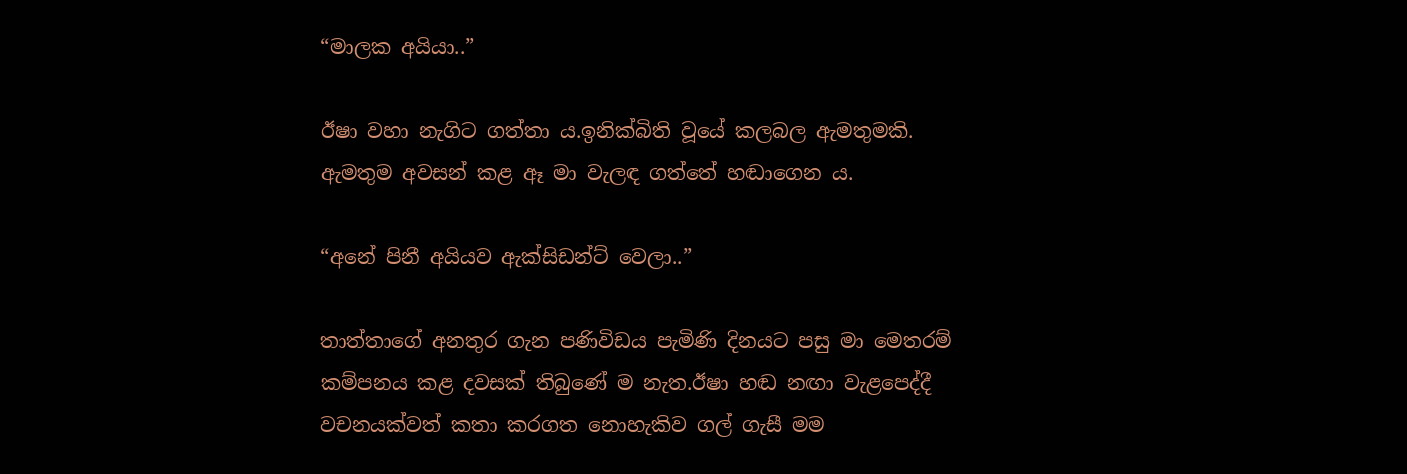“මාලක අයියා..”

ඊෂා වහා නැගිට ගත්තා ය.ඉනික්බිති වූයේ කලබල ඇමතුමකි. ඇමතුම අවසන් කළ ඈ මා වැලඳ ගත්තේ හඬාගෙන ය.

“අනේ පිනී අයියව ඇක්සිඩන්ට් වෙලා..”

තාත්තාගේ අනතුර ගැන පණිවිඩය පැමිණි දිනයට පසු මා මෙතරම් කම්පනය කළ දවසක් තිබුණේ ම නැත.ඊෂා හඬ නඟා වැළපෙද්දී වචනයක්වත් කතා කරගත නොහැකිව ගල් ගැසී මම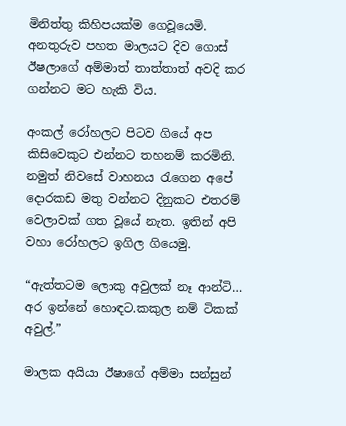මිනිත්තු කිහිපයක්ම ගෙවූයෙමි. අනතුරුව පහත මාලයට දිව ගොස් ඊෂලාගේ අම්මාත් තාත්තාත් අවදි කර ගන්නට මට හැකි විය.

අංකල් රෝහලට පිටව ගියේ අප කිසිවෙකුට එන්නට තහනම් කරමිනි. නමුත් නිවසේ වාහනය රැගෙන අපේ දොරකඩ මතු වන්නට දිනුකට එතරම් වෙලාවක් ගත වූයේ නැත. ඉතින් අපි වහා රෝහලට ඉගිල ගියෙමු.

“ඇත්තටම ලොකු අවුලක් නෑ ආන්ටි… අර ඉන්නේ හොඳට.කකුල නම් ටිකක් අවුල්.”

මාලක අයියා ඊෂාගේ අම්මා සන්සුන්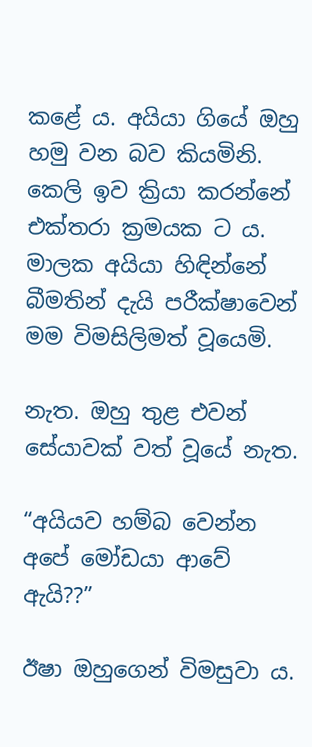කළේ ය. අයියා ගියේ ඔහු හමු වන බව කියමිනි. කෙලි ඉව ක්‍රියා කරන්නේ එක්තරා ක්‍රමයක ට ය. මාලක අයියා හිඳින්නේ බීමතින් දැයි පරීක්ෂාවෙන් මම විමසිලිමත් වූයෙමි.

නැත. ඔහු තුළ එවන් සේයාවක් වත් වූයේ නැත.

“අයියව හම්බ වෙන්න අපේ මෝඩයා ආවේ ඇයි??”

ඊෂා ඔහුගෙන් විමසුවා ය.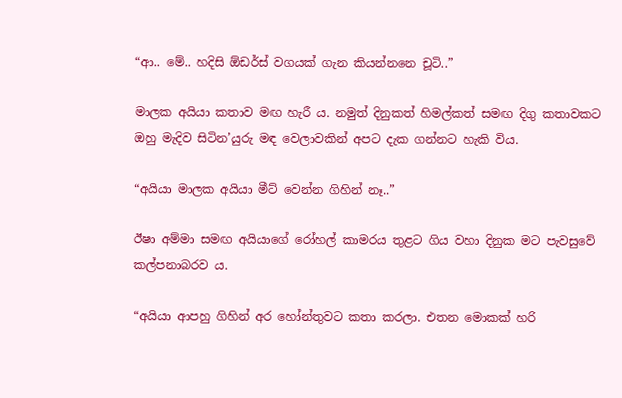“ආ.. මේ.. හදිසි ඕඩර්ස් වගයක් ගැන කියන්නනෙ චූටි..”

මාලක අයියා කතාව මඟ හැරී ය. නමුත් දිනුකත් හිමල්කත් සමඟ දිගු කතාවකට ඔහු මැදිව සිටින’යුරු මඳ වෙලාවකින් අපට දැක ගන්නට හැකි විය.

“අයියා මාලක අයියා මීට් වෙන්න ගිහින් නෑ..”

ඊෂා අම්මා සමඟ අයියාගේ රෝහල් කාමරය තුළට ගිය වහා දිනුක මට පැවසුවේ කල්පනාබරව ය.

“අයියා ආපහු ගිහින් අර හෝන්තුවට කතා කරලා. එතන මොකක් හරි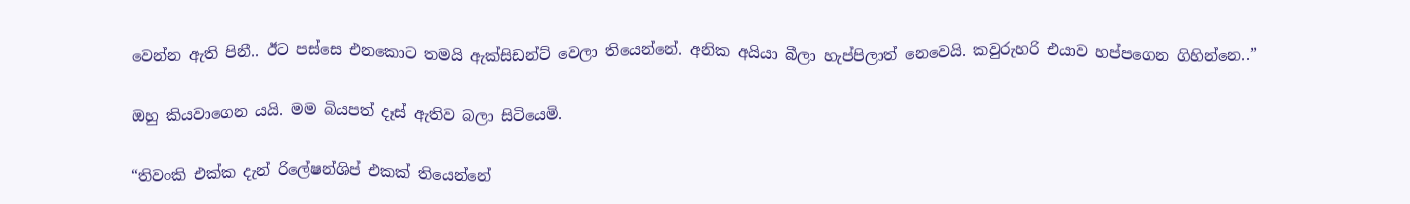වෙන්න ඇති පිනී.. ඊට පස්සෙ එනකොට තමයි ඇක්සිඩන්ට් වෙලා තියෙන්නේ. අනික අයියා බීලා හැප්පිලාත් නෙවෙයි. කවුරුහරි එයාව හප්පගෙන ගිහින්නෙ..”

ඔහු කියවාගෙන යයි. මම බියපත් දෑස් ඇතිව බලා සිටියෙමි.

“තිවංකි එක්ක දැන් රිලේෂන්ශිප් එකක් තියෙන්නේ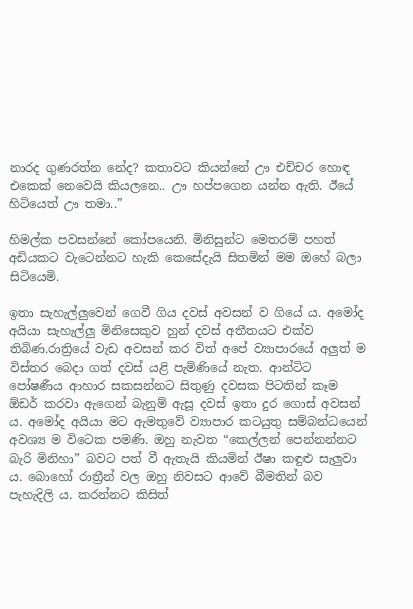නාරද ගුණරත්න නේද? කතාවට කියන්නේ ඌ එච්චර හොඳ එකෙක් නෙවෙයි කියලනෙ.. ඌ හප්පගෙන යන්න ඇති. ඊයේ හිටියෙත් ඌ තමා..”

හිමල්ක පවසන්නේ කෝපයෙනි. මිනිසුන්ට මෙතරම් පහත් අඩියකට වැටෙන්නට හැකි කෙසේදැයි සිතමින් මම ඔහේ බලා සිටියෙමි.

ඉතා සැහැල්ලුවෙන් ගෙවී ගිය දවස් අවසන් ව ගියේ ය. අමෝද අයියා සැහැල්ලු මිනිසෙකුව හුන් දවස් අතීතයට එක්ව තිබිණ.රාත්‍රියේ වැඩ අවසන් කර විත් අපේ ව්‍යාපාරයේ අලුත් ම විස්තර බෙදා ගත් දවස් යළි පැමිණියේ නැත. ආන්ටිට පෝෂණීය ආහාර සකසන්නට සිතුණු දවසක පිටතින් කෑම ඕඩර් කරවා ඇගෙන් බැනුම් ඇසූ දවස් ඉතා දුර ගොස් අවසන් ය. අමෝද අයියා මට ඇමතුවේ ව්‍යාපාර කටයුතු සම්බන්ධයෙන් අවශ්‍ය ම විටෙක පමණි. ඔහු නැවත “කෙල්ලන් පෙන්නන්නට බැරි මිනිහා” බවට පත් වී ඇතැයි කියමින් ඊෂා කඳුළු සැලුවා ය. බොහෝ රාත්‍රීන් වල ඔහු නිවසට ආවේ බීමතින් බව පැහැදිලි ය. කරන්නට කිසිත්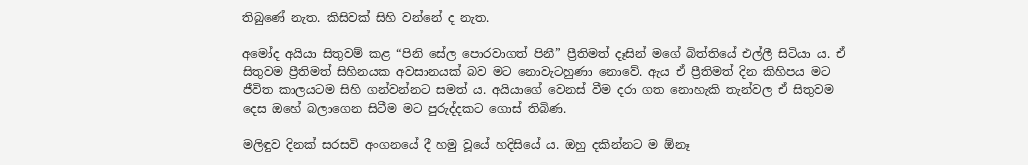තිබුණේ නැත. කිසිවක් සිහි වන්නේ ද නැත.

අමෝද අයියා සිතුවම් කළ “පිනි සේල පොරවාගත් පිනී” ප්‍රීතිමත් දෑසින් මගේ බිත්තියේ එල්ලී සිටියා ය. ඒ සිතුවම ප්‍රීතිමත් සිහිනයක අවසානයක් බව මට නොවැටහුණා නොවේ. ඇය ඒ ප්‍රීතිමත් දින කිහිපය මට ජීවිත කාලයටම සිහි ගන්වන්නට සමත් ය. අයියාගේ වෙනස් වීම දරා ගත නොහැකි තැන්වල ඒ සිතුවම දෙස ඔහේ බලාගෙන සිටීම මට පුරුද්දකට ගොස් තිබිණ.

මලිඳුව දිනක් සරසවි අංගනයේ දී හමු වූයේ හදිසියේ ය. ඔහු දකින්නට ම ඕනෑ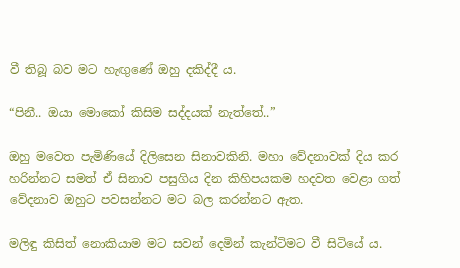වී තිබූ බව මට හැඟුණේ ඔහු දකිද්දී ය.

“පිනී.. ඔයා මොකෝ කිසිම සද්දයක් නැත්තේ..”

ඔහු මවෙත පැමිණියේ දිලිසෙන සිනාවකිනි. මහා වේදනාවක් දිය කර හරින්නට සමත් ඒ සිනාව පසුගිය දින කිහිපයකම හදවත වෙළා ගත් වේදනාව ඔහුට පවසන්නට මට බල කරන්නට ඇත.

මලිඳු කිසිත් නොකියාම මට සවන් දෙමින් කැන්ටිමට වී සිටියේ ය.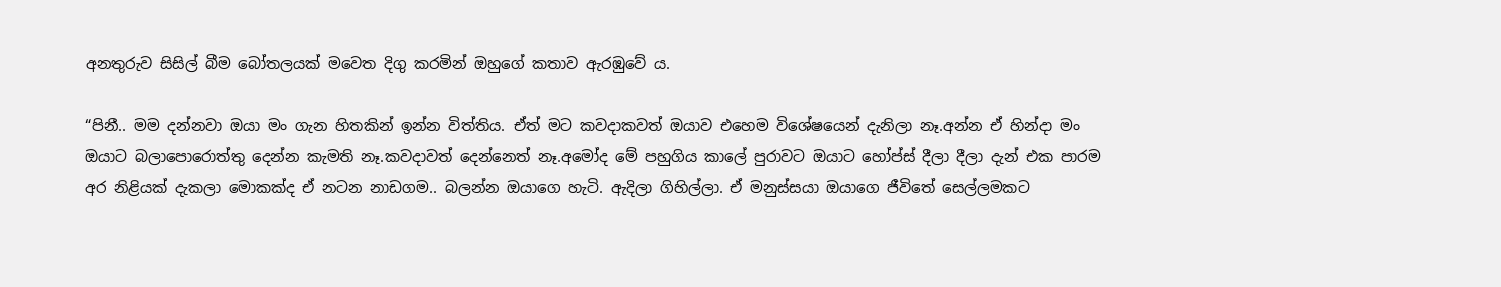අනතුරුව සිසිල් බීම බෝතලයක් මවෙත දිගු කරමින් ඔහුගේ කතාව ඇරඹුවේ ය.

“පිනී.. මම දන්නවා ඔයා මං ගැන හිතකින් ඉන්න විත්තිය. ඒත් මට කවදාකවත් ඔයාව එහෙම විශේෂයෙන් දැනිලා නෑ.අන්න ඒ හින්දා මං ඔයාට බලාපොරොත්තු දෙන්න කැමති නෑ.කවදාවත් දෙන්නෙත් නෑ.අමෝද මේ පහුගිය කාලේ පුරාවට ඔයාට හෝප්ස් දීලා දීලා දැන් එක පාරම අර නිළියක් දැකලා මොකක්ද ඒ නටන නාඩගම.. බලන්න ඔයාගෙ හැටි. ඇදිලා ගිහිල්ලා. ඒ මනුස්සයා ඔයාගෙ ජීවිතේ සෙල්ලමකට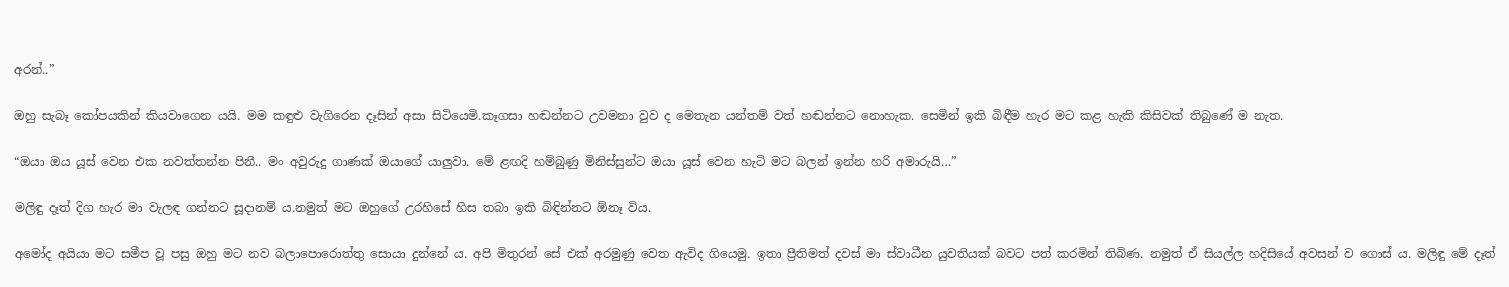අරන්..”

ඔහු සැබෑ කෝපයකින් කියවාගෙන යයි. මම කඳුළු වැගිරෙන දෑසින් අසා සිටියෙමි.කෑගසා හඬන්නට උවමනා වුව ද මෙතැන යන්තම් වත් හඬන්නට නොහැක. සෙමින් ඉකි බිඳීම හැර මට කළ හැකි කිසිවක් තිබුණේ ම නැත.

“ඔයා ඔය යූස් වෙන එක නවත්තන්න පිනී.. මං අවුරුදු ගාණක් ඔයාගේ යාලුවා. මේ ළඟදි හම්බුණු මිනිස්සුන්ට ඔයා යූස් වෙන හැටි මට බලන් ඉන්න හරි අමාරුයි…”

මලිඳු දෑත් දිග හැර මා වැලඳ ගන්නට සූදානම් ය.නමුත් මට ඔහුගේ උරහිසේ හිස තබා ඉකි බිඳින්නට ඕනෑ විය.

අමෝද අයියා මට සමීප වූ පසු ඔහු මට නව බලාපොරොත්තු සොයා දුන්නේ ය. අපි මිතුරන් සේ එක් අරමුණු වෙත ඇවිද ගියෙමු. ඉතා ප්‍රීතිමත් දවස් මා ස්වාධීන යුවතියක් බවට පත් කරමින් තිබිණ. නමුත් ඒ සියල්ල හදිසියේ අවසන් ව ගොස් ය. මලිඳු මේ දෑත්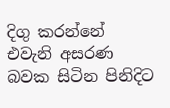දිගු කරන්නේ එවැනි අසරණ බවක සිටින පිනිදිට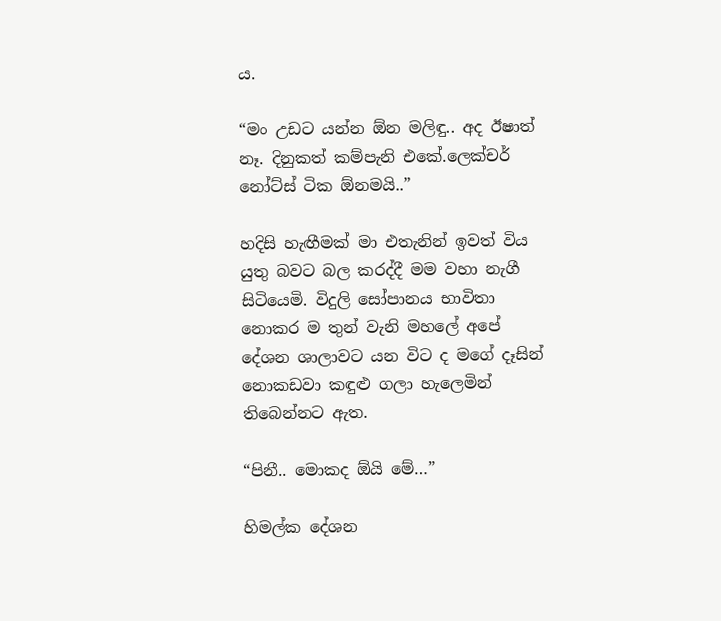ය.

“මං උඩට යන්න ඕන මලිඳු.. අද ඊෂාත් නෑ. දිනුකත් කම්පැනි එකේ.ලෙක්චර් නෝට්ස් ටික ඕනමයි..”

හදිසි හැඟීමක් මා එතැනින් ඉවත් විය යුතු බවට බල කරද්දී මම වහා නැගී සිටියෙමි. විදුලි සෝපානය භාවිතා නොකර ම තුන් වැනි මහලේ අපේ දේශන ශාලාවට යන විට ද මගේ දෑසින් නොකඩවා කඳුළු ගලා හැලෙමින් තිබෙන්නට ඇත.

“පිනී.. මොකද ඕයි මේ…”

හිමල්ක දේශන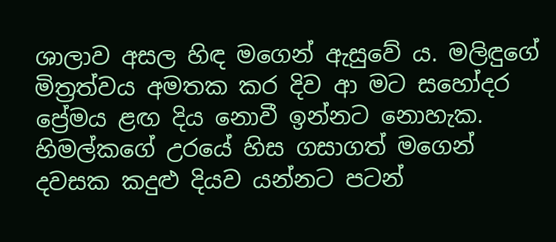ශාලාව අසල හිඳ මගෙන් ඇසුවේ ය. මලිඳුගේ මිත්‍රත්වය අමතක කර දිව ආ මට සහෝදර ප්‍රේමය ළඟ දිය නොවී ඉන්නට නොහැක. හිමල්කගේ උරයේ හිස ගසාගත් මගෙන් දවසක කදුළු දියව යන්නට පටන්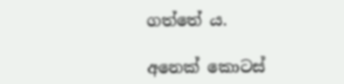ගත්තේ ය.

අනෙක් කොටස්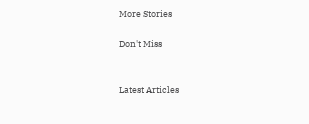More Stories

Don't Miss


Latest Articles